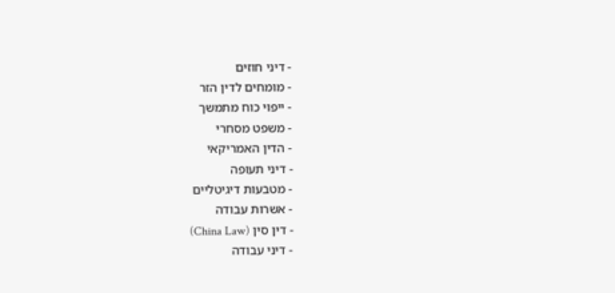- דיני חוזים
- מומחים לדין הזר
- ייפוי כוח מתמשך
- משפט מסחרי
- הדין האמריקאי
- דיני תעופה
- מטבעות דיגיטליים
- אשרות עבודה
- דין סין (China Law)
- דיני עבודה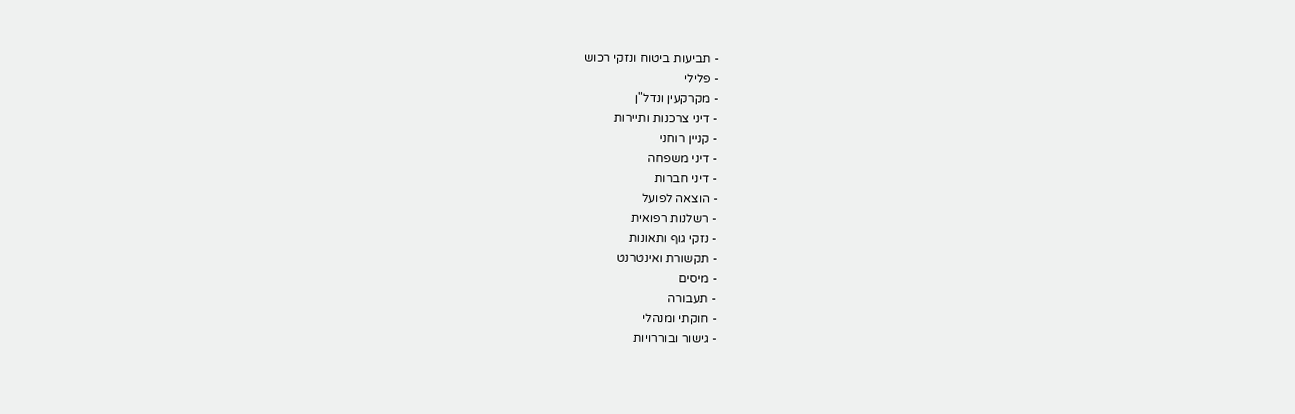- תביעות ביטוח ונזקי רכוש
- פלילי
- מקרקעין ונדל"ן
- דיני צרכנות ותיירות
- קניין רוחני
- דיני משפחה
- דיני חברות
- הוצאה לפועל
- רשלנות רפואית
- נזקי גוף ותאונות
- תקשורת ואינטרנט
- מיסים
- תעבורה
- חוקתי ומנהלי
- גישור ובוררויות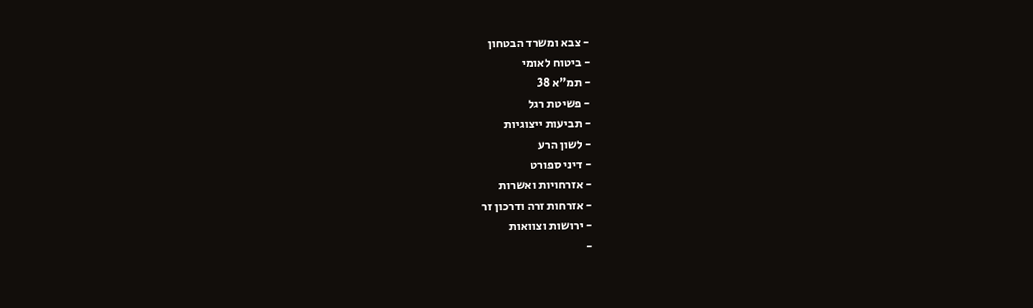- צבא ומשרד הבטחון
- ביטוח לאומי
- תמ"א 38
- פשיטת רגל
- תביעות ייצוגיות
- לשון הרע
- דיני ספורט
- אזרחויות ואשרות
- אזרחות זרה ודרכון זר
- ירושות וצוואות
-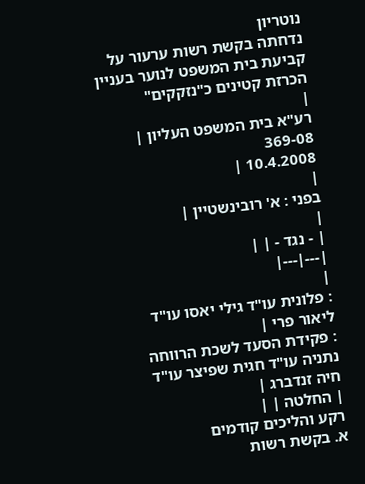נוטריון
נדחתה בקשת רשות ערעור על קביעת בית המשפט לנוער בעניין הכרזת קטינים כ"נזקקים"
|
רע"א בית המשפט העליון |
369-08
10.4.2008 |
|
בפני : א' רובינשטיין |
|
| - נגד - | |
|---|---|
|
: פלונית עו"ד גילי יאסו עו"ד ליאור פרי |
: פקידת הסעד לשכת הרווחה נתניה עו"ד חגית שפיצר עו"ד חיה זנדברג |
| החלטה | |
רקע והליכים קודמים
א. בקשת רשות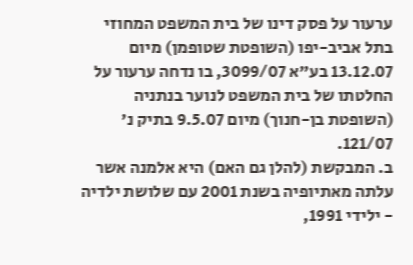ערעור על פסק דינו של בית המשפט המחוזי בתל אביב-יפו (השופטת שטופמן) מיום 13.12.07 בע"א 3099/07, בו נדחה ערעור על החלטתו של בית המשפט לנוער בנתניה (השופטת בן-חנוך) מיום 9.5.07 בתיק נ' 121/07.
ב. המבקשת (להלן גם האם) היא אלמנה אשר עלתה מאתיופיה בשנת 2001 עם שלושת ילדיה - ילידי 1991,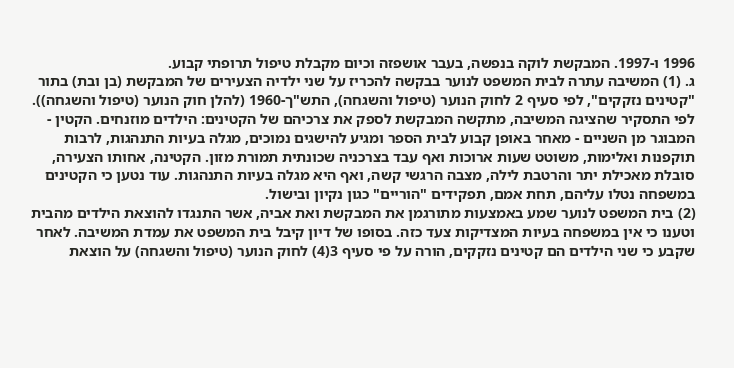1996 ו-1997. המבקשת לוקה בנפשה, בעבר אושפזה וכיום מקבלת טיפול תרופתי קבוע.
ג. (1) המשיבה עתרה לבית המשפט לנוער בבקשה להכריז על שני ילדיה הצעירים של המבקשת (בן ובת) בתור "קטינים נזקקים", לפי סעיף 2 לחוק הנוער (טיפול והשגחה), התש"ך-1960 (להלן חוק הנוער (טיפול והשגחה)). לפי התסקיר שהציגה המשיבה, מתקשה המבקשת לספק את צרכיהם של הקטינים: הילדים מוזנחים. הקטין - המבוגר מן השניים - מאחר באופן קבוע לבית הספר ומגיע להישגים נמוכים, מגלה בעיות התנהגות, לרבות תוקפנות ואלימות, משוטט שעות ארוכות ואף עבד בצרכניה שכונתית תמורת מזון. הקטינה, אחותו הצעירה, סובלת מאכילת יתר והרטבת לילה, מצבה הרגשי קשה, ואף היא מגלה בעיות התנהגות. עוד נטען כי הקטינים במשפחה נטלו עליהם, תחת אמם, תפקידים "הוריים" כגון נקיון ובישול.
(2) בית המשפט לנוער שמע באמצעות מתורגמן את המבקשת ואת אביה, אשר התנגדו להוצאת הילדים מהבית וטענו כי אין במשפחה בעיות המצדיקות צעד כזה. בסופו של דיון קיבל בית המשפט את עמדת המשיבה. לאחר שקבע כי שני הילדים הם קטינים נזקקים, הורה על פי סעיף 3(4) לחוק הנוער (טיפול והשגחה) על הוצאת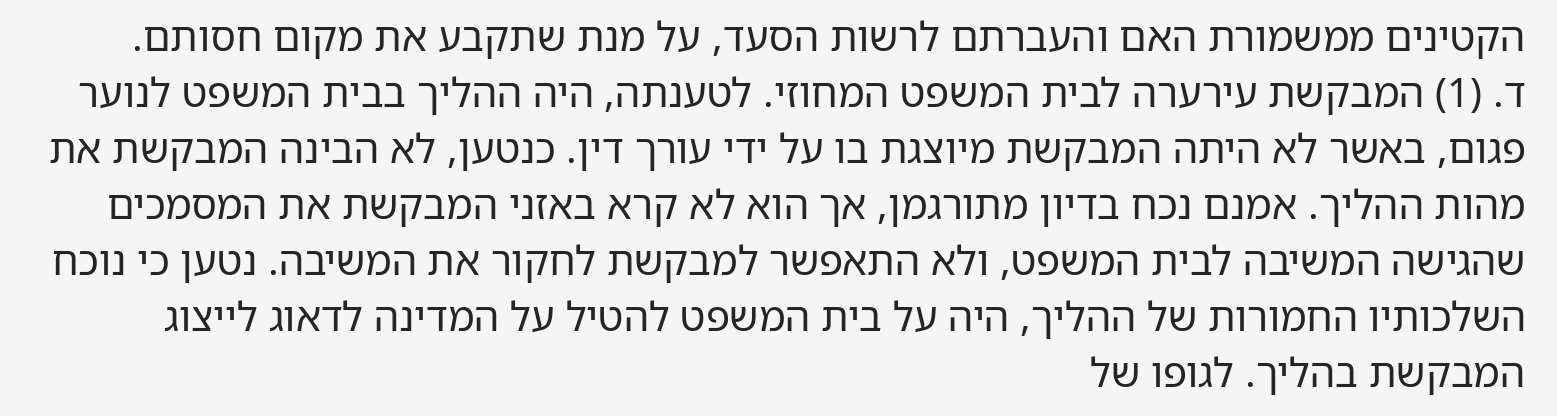הקטינים ממשמורת האם והעברתם לרשות הסעד, על מנת שתקבע את מקום חסותם.
ד. (1) המבקשת עירערה לבית המשפט המחוזי. לטענתה, היה ההליך בבית המשפט לנוער פגום, באשר לא היתה המבקשת מיוצגת בו על ידי עורך דין. כנטען, לא הבינה המבקשת את מהות ההליך. אמנם נכח בדיון מתורגמן, אך הוא לא קרא באזני המבקשת את המסמכים שהגישה המשיבה לבית המשפט, ולא התאפשר למבקשת לחקור את המשיבה. נטען כי נוכח השלכותיו החמורות של ההליך, היה על בית המשפט להטיל על המדינה לדאוג לייצוג המבקשת בהליך. לגופו של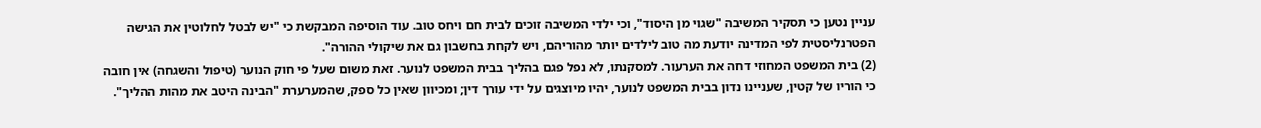עניין נטען כי תסקיר המשיבה "שגוי מן היסוד", וכי ילדי המשיבה זוכים לבית חם ויחס טוב. עוד הוסיפה המבקשת כי "יש לבטל לחלוטין את הגישה הפטרנליסטית לפי המדינה יודעת מה טוב לילדים יותר מהוריהם, ויש לקחת בחשבון גם את שיקולי ההורה".
(2) בית המשפט המחוזי דחה את הערעור. למסקנתו, לא נפל פגם בהליך בבית המשפט לנוער. זאת משום שעל פי חוק הנוער (טיפול והשגחה) אין חובה כי הוריו של קטין, שעניינו נדון בבית המשפט לנוער, יהיו מיוצגים על ידי עורך דין; ומכיוון שאין כל ספק, שהמערערת "הבינה היטב את מהות ההליך".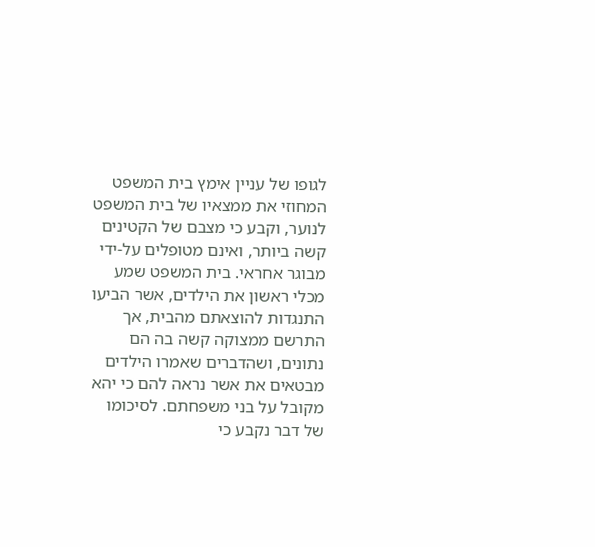לגופו של עניין אימץ בית המשפט המחוזי את ממצאיו של בית המשפט לנוער, וקבע כי מצבם של הקטינים קשה ביותר, ואינם מטופלים על-ידי מבוגר אחראי. בית המשפט שמע מכלי ראשון את הילדים, אשר הביעו התנגדות להוצאתם מהבית, אך התרשם ממצוקה קשה בה הם נתונים, ושהדברים שאמרו הילדים מבטאים את אשר נראה להם כי יהא מקובל על בני משפחתם. לסיכומו של דבר נקבע כי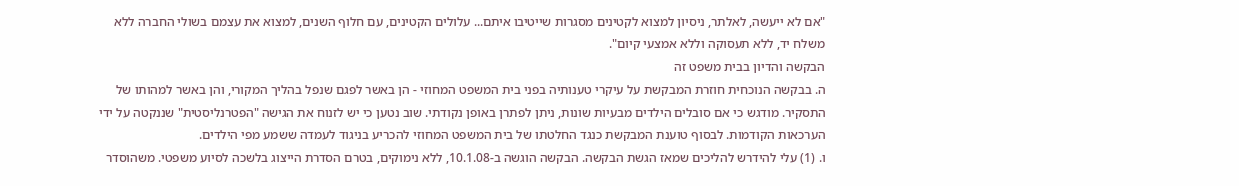"אם לא ייעשה, לאלתר, ניסיון למצוא לקטינים מסגרות שייטיבו איתם... עלולים הקטינים, עם חלוף השנים, למצוא את עצמם בשולי החברה ללא משלח יד, ללא תעסוקה וללא אמצעי קיום".
הבקשה והדיון בבית משפט זה
ה. בבקשה הנוכחית חוזרת המבקשת על עיקרי טענותיה בפני בית המשפט המחוזי - הן באשר לפגם שנפל בהליך המקורי, והן באשר למהותו של התסקיר. מודגש כי אם סובלים הילדים מבעיות שונות, ניתן לפתרן באופן נקודתי. שוב נטען כי יש לזנוח את הגישה "הפטרנליסטית" שננקטה על ידי הערכאות הקודמות. לבסוף טוענת המבקשת כנגד החלטתו של בית המשפט המחוזי להכריע בניגוד לעמדה ששמע מפי הילדים.
ו. (1) עלי להידרש להליכים שמאז הגשת הבקשה. הבקשה הוגשה ב-10.1.08, ללא נימוקים, בטרם הסדרת הייצוג בלשכה לסיוע משפטי. משהוסדר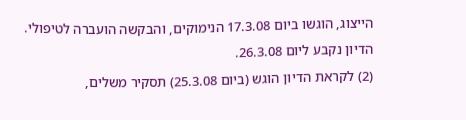הייצוג, הוגשו ביום 17.3.08 הנימוקים, והבקשה הועברה לטיפולי. הדיון נקבע ליום 26.3.08.
(2) לקראת הדיון הוגש (ביום 25.3.08) תסקיר משלים,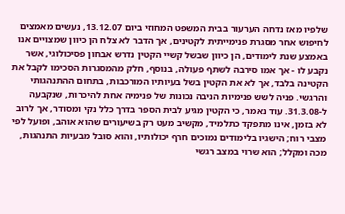שלפיו מאז נדחה הערעור בבית המשפט המחוזי ביום 13.12.07, נעשים מאמצים לחיפוש אחר מסגרת פנימייתית לקטינים, אך הדבר לא צלח הן כיוון שמצויים אנו באמצע שנת לימודים, הן כיוון שבשל קשיי הקטין נדרש אבחון פסיכולוגי, אשר נקבע לו - אך אמו סירבה לשתף פעולה, בנוסף, חלק מהמסגרות הסכימו לקבל את הקטינה בלבד, אך לא את הקטין בשל בעיותיו המורכבות, בתחום ההתנהגותי והרגשי. פניה לשש פנימיות הניבה נכונות של פנימיה אחת להיכרות, שנקבעה ל-31.3.08. עוד נאמר, כי הקטין מגיע לבית הספר בדרך כלל נקי ומסודר, אך לרוב לא בזמן, אינו מתפקד כתלמיד, מקשיב מעט רק בשיעורים שהוא אוהב, ופועל לפי מצבי רוח; הישגיו בלימודים נמוכים חרף יכולותיו, והוא סובל מבעיות התנהגות, מכה ומקלל; הוא שרוי במצב רגשי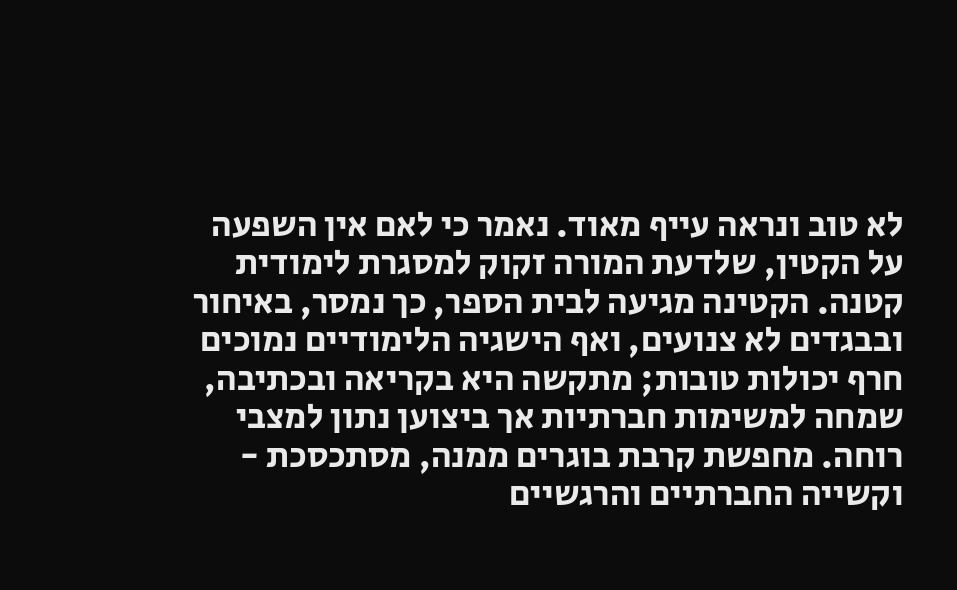לא טוב ונראה עייף מאוד. נאמר כי לאם אין השפעה על הקטין, שלדעת המורה זקוק למסגרת לימודית קטנה. הקטינה מגיעה לבית הספר, כך נמסר, באיחור ובבגדים לא צנועים, ואף הישגיה הלימודיים נמוכים חרף יכולות טובות; מתקשה היא בקריאה ובכתיבה, שמחה למשימות חברתיות אך ביצוען נתון למצבי רוחה. מחפשת קרבת בוגרים ממנה, מסתכסכת - וקשייה החברתיים והרגשיים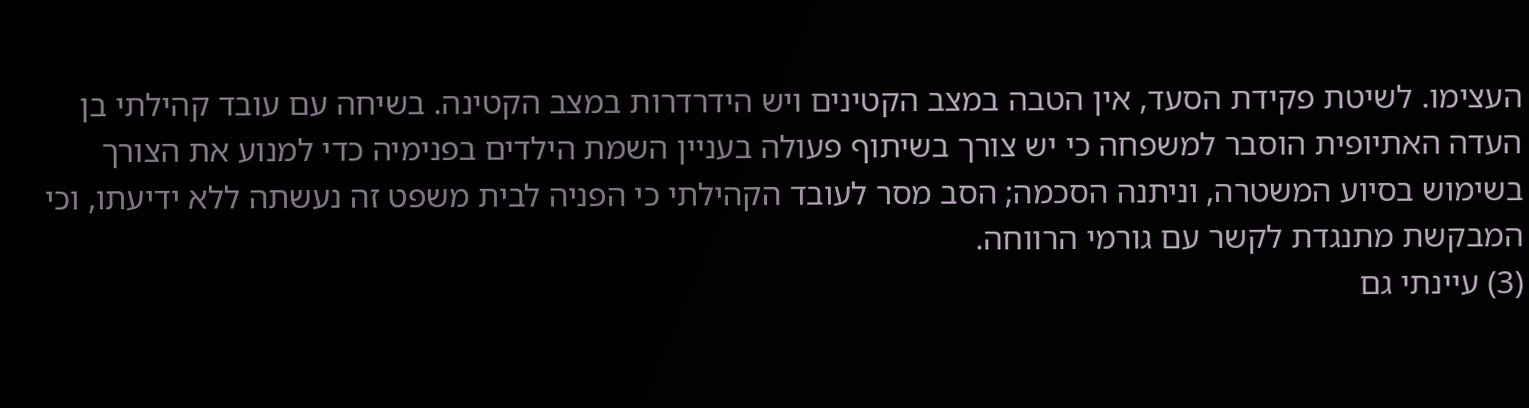העצימו. לשיטת פקידת הסעד, אין הטבה במצב הקטינים ויש הידרדרות במצב הקטינה. בשיחה עם עובד קהילתי בן העדה האתיופית הוסבר למשפחה כי יש צורך בשיתוף פעולה בעניין השמת הילדים בפנימיה כדי למנוע את הצורך בשימוש בסיוע המשטרה, וניתנה הסכמה; הסב מסר לעובד הקהילתי כי הפניה לבית משפט זה נעשתה ללא ידיעתו, וכי המבקשת מתנגדת לקשר עם גורמי הרווחה.
(3) עיינתי גם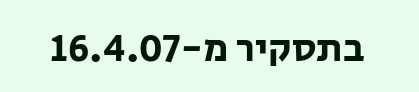בתסקיר מ-16.4.07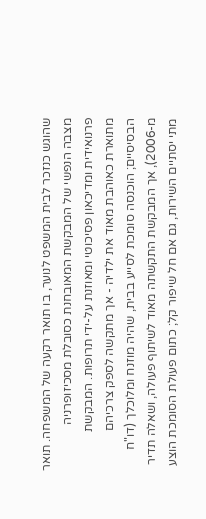שהוגש כנזכר לבית המשפט לנוער, בו תואר רקעה של המשפחה. תואר מצבה הנפשי של המבקשת המאובחנת כסובלת מסכיזופרניה פרנואידית ומדיכאון פסיכוטי ומאוזנת על-ידי תרופות. המבקשת מתוארת כאוהבת מאוד את ילדיה - אך מתקשה לספק צרכיהם הבסיסיים; הוכנסה סומכת לסייע בבית, שהיה מוזנח ומלוכלך (דו"ח מ-2006), אך המבקשת התקשתה מאוד לשיתוף פעולה, ושאלה תדיר מתי יסתיים השירות, גם אם חל שיפור קל; כתום פעולת הסומכת הוצע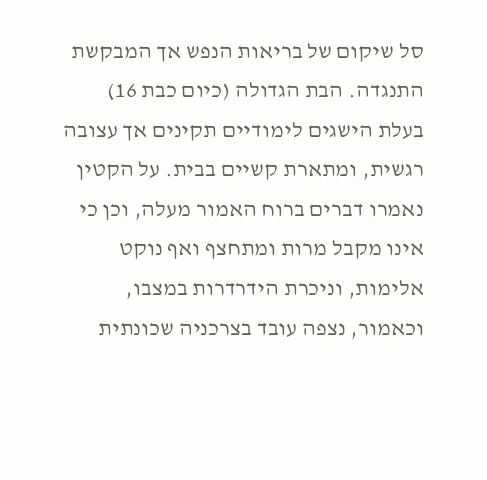סל שיקום של בריאות הנפש אך המבקשת התנגדה. הבת הגדולה (כיום כבת 16) בעלת הישגים לימודיים תקינים אך עצובה רגשית, ומתארת קשיים בבית. על הקטין נאמרו דברים ברוח האמור מעלה, וכן כי אינו מקבל מרות ומתחצף ואף נוקט אלימות, וניכרת הידרדרות במצבו, וכאמור, נצפה עובד בצרכניה שכונתית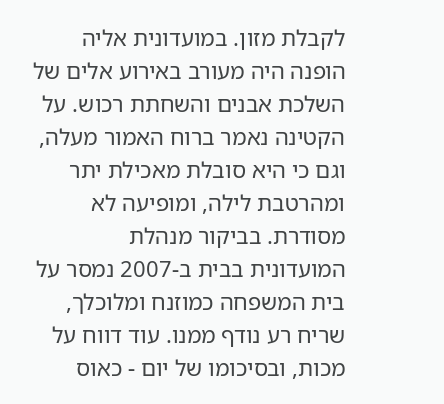לקבלת מזון. במועדונית אליה הופנה היה מעורב באירוע אלים של השלכת אבנים והשחתת רכוש. על הקטינה נאמר ברוח האמור מעלה, וגם כי היא סובלת מאכילת יתר ומהרטבת לילה, ומופיעה לא מסודרת. בביקור מנהלת המועדונית בבית ב-2007 נמסר על בית המשפחה כמוזנח ומלוכלך, שריח רע נודף ממנו. עוד דווח על מכות, ובסיכומו של יום - כאוס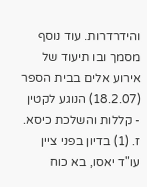והידרדרות. עוד נוסף מסמך ובו תיעוד של אירוע אלים בבית הספר (18.2.07) הנוגע לקטין - קללות והשלכת כיסא.
ז. (1) בדיון בפני ציין עו"ד יאסו, בא כוח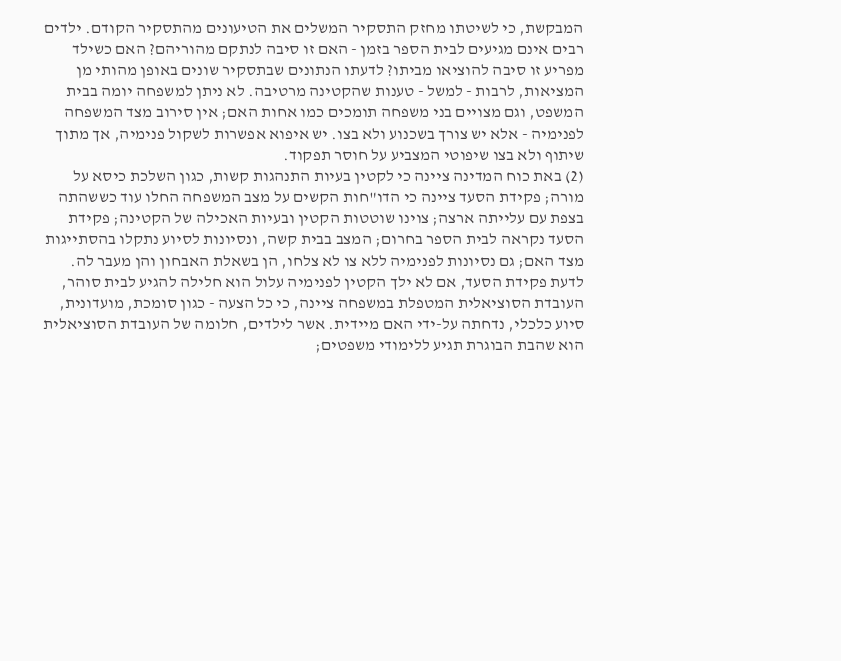המבקשת, כי לשיטתו מחזק התסקיר המשלים את הטיעונים מהתסקיר הקודם. ילדים רבים אינם מגיעים לבית הספר בזמן - האם זו סיבה לנתקם מהוריהם? האם כשילד מפריע זו סיבה להוציאו מביתו? לדעתו הנתונים שבתסקיר שונים באופן מהותי מן המציאות, לרבות - למשל - טענות שהקטינה מרטיבה. לא ניתן למשפחה יומה בבית המשפט, וגם מצויים בני משפחה תומכים כמו אחות האם; אין סירוב מצד המשפחה לפנימיה - אלא יש צורך בשכנוע ולא בצו. יש איפוא אפשרות לשקול פנימיה, אך מתוך שיתוף ולא בצו שיפוטי המצביע על חוסר תפקוד.
(2) באת כוח המדינה ציינה כי לקטין בעיות התנהגות קשות, כגון השלכת כיסא על מורה; פקידת הסעד ציינה כי הדו"חות הקשים על מצב המשפחה החלו עוד כששהתה בצפת עם עלייתה ארצה; צוינו שוטטות הקטין ובעיות האכילה של הקטינה; פקידת הסעד נקראה לבית הספר בחרום; המצב בבית קשה, ונסיונות לסיוע נתקלו בהסתייגות מצד האם; גם נסיונות לפנימיה ללא צו לא צלחו, הן בשאלת האבחון והן מעבר לה. לדעת פקידת הסעד, אם לא ילך הקטין לפנימיה עלול הוא חלילה להגיע לבית סוהר, העובדת הסוציאלית המטפלת במשפחה ציינה, כי כל הצעה - כגון סומכת, מועדונית, סיוע כלכלי, נדחתה על-ידי האם מיידית. אשר לילדים, חלומה של העובדת הסוציאלית הוא שהבת הבוגרת תגיע ללימודי משפטים;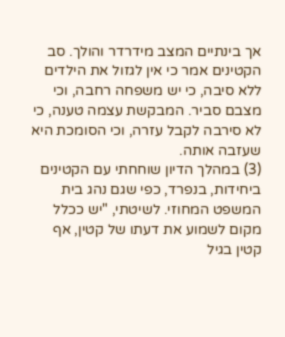אך בינתיים המצב מידרדר והולך. סב הקטינים אמר כי אין לגזול את הילדים ללא סיבה, כי יש משפחה רחבה, וכי מצבם סביר. המבקשת עצמה טענה, כי לא סירבה לקבל עזרה, וכי הסומכת היא שעזבה אותה.
(3) במהלך הדיון שוחחתי עם הקטינים ביחידות, בנפרד, כפי שגם נהג בית המשפט המחוזי. לשיטתי, "יש ככלל מקום לשמוע את דעתו של קטין, אף קטין בגיל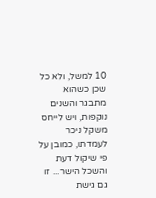10 למשל, ולא כל שכן כשהוא מתבגר והשנים נוקפות, ויש לייחס משקל ניכר לעמדתו, כמובן על פי שיקול דעת והשכל הישר... זו גם גישת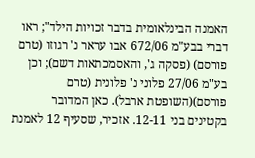האמנה הבינלאומית בדבר זכויות הילד"; ראו דברי בבע"מ 672/06 אבו עראר נ' רגוזו (טרם פורסם) (פסקה ג', והאסמכתאות דשם); וכן בע"מ 27/06 פלוני נ' פלונית (טרם פורסם)(השופטת ארבל). כאן המדובר בקטינים בני 12-11. אזכיר, שסעיף 12 לאמנת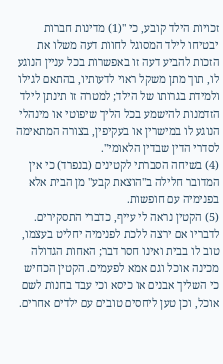זכויות הילד קובע, כי "(1) מדינות חברות יבטיחו לילד המסוגל לחוות דעה משלו את הזכות להביע דעה זו באפשרות בכל עניין הנוגע לו, תוך מתן משקל ראוי לדעותיו, בהתאם לגילו ולמידת בגרותו של הילד; למטרה זו תינתן לילד הזדמנות להישמע בכל הליך שיפוטי או מינהלי הנוגע לו במישרין או בעקיפין, בצורה המתאימה לסדרי הדין שבדין הלאומי".
(4) בשיחה הסברתי לקטינים (בנפרד) כי אין המדובר חלילה ב"הוצאת קבע" מן הבית אלא בפנימיה עם חופשות.
(5) הקטין נראה לי עייף, כדברי התסקירים. לדבריו אם ירצה ללכת לפנימיה יחליט בעצמו, טוב לו בבית ואינו חסר דבר; האחות הגדולה מכינה אוכל וגם אמא לפעמים. הקטין הכחיש כי השליך אבנים או כיסא וכי עבד בחנות לשם אוכל, וכן טען ליחסים טובים עם ילדים אחרים.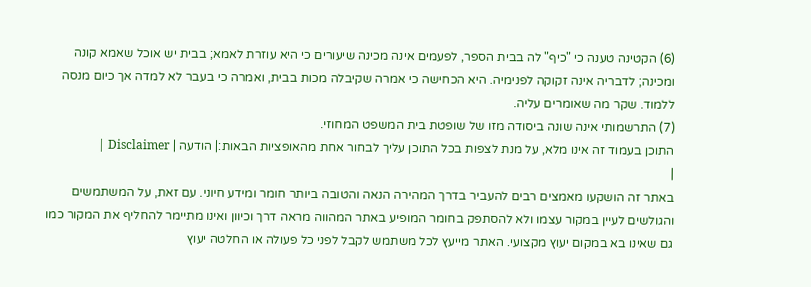(6) הקטינה טענה כי "כיף" לה בבית הספר, לפעמים אינה מכינה שיעורים כי היא עוזרת לאמא; בבית יש אוכל שאמא קונה ומכינה; לדבריה אינה זקוקה לפנימיה. היא הכחישה כי אמרה שקיבלה מכות בבית, ואמרה כי בעבר לא למדה אך כיום מנסה ללמוד. שקר מה שאומרים עליה.
(7) התרשמותי אינה שונה ביסודה מזו של שופטת בית המשפט המחוזי.
התוכן בעמוד זה אינו מלא, על מנת לצפות בכל התוכן עליך לבחור אחת מהאופציות הבאות:| הודעה | Disclaimer |
|
באתר זה הושקעו מאמצים רבים להעביר בדרך המהירה הנאה והטובה ביותר חומר ומידע חיוני. עם זאת, על המשתמשים והגולשים לעיין במקור עצמו ולא להסתפק בחומר המופיע באתר המהווה מראה דרך וכיוון ואינו מתיימר להחליף את המקור כמו גם שאינו בא במקום יעוץ מקצועי. האתר מייעץ לכל משתמש לקבל לפני כל פעולה או החלטה יעוץ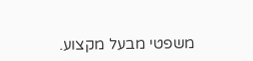משפטי מבעל מקצוע.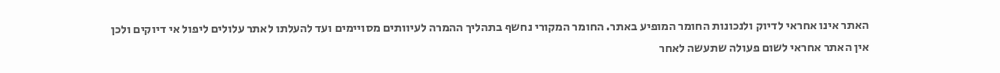האתר אינו אחראי לדיוק ולנכונות החומר המופיע באתר. החומר המקורי נחשף בתהליך ההמרה לעיוותים מסויימים ועד להעלתו לאתר עלולים ליפול אי דיוקים ולכן אין האתר אחראי לשום פעולה שתעשה לאחר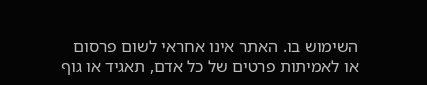השימוש בו. האתר אינו אחראי לשום פרסום או לאמיתות פרטים של כל אדם, תאגיד או גוף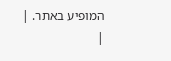המופיע באתר. |
|